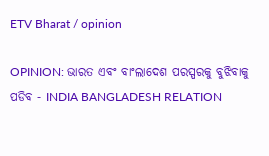ETV Bharat / opinion

OPINION: ଭାରତ ଏବଂ ବାଂଲାଦେଶ ପରସ୍ପରକୁ ବୁଝିବାକୁ ପଡିବ - INDIA BANGLADESH RELATION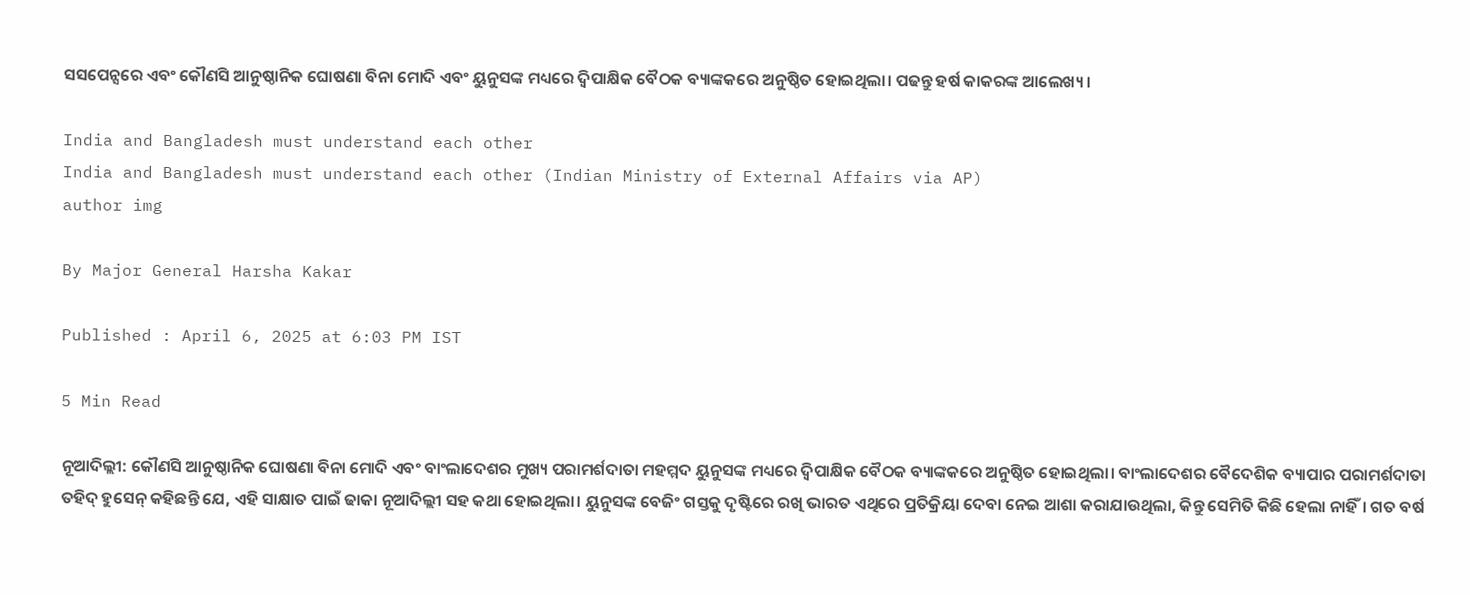ସସପେନ୍ସରେ ଏବଂ କୌଣସି ଆନୁଷ୍ଠାନିକ ଘୋଷଣା ବିନା ମୋଦି ଏବଂ ୟୁନୁସଙ୍କ ମଧ୍ୟରେ ଦ୍ୱିପାକ୍ଷିକ ବୈଠକ ବ୍ୟାଙ୍କକରେ ଅନୁଷ୍ଠିତ ହୋଇଥିଲା। ପଢନ୍ତୁ ହର୍ଷ କାକରଙ୍କ ଆଲେଖ୍ୟ ।

India and Bangladesh must understand each other
India and Bangladesh must understand each other (Indian Ministry of External Affairs via AP)
author img

By Major General Harsha Kakar

Published : April 6, 2025 at 6:03 PM IST

5 Min Read

ନୂଆଦିଲ୍ଲୀ: କୌଣସି ଆନୁଷ୍ଠାନିକ ଘୋଷଣା ବିନା ମୋଦି ଏବଂ ବାଂଲାଦେଶର ମୁଖ୍ୟ ପରାମର୍ଶଦାତା ମହମ୍ମଦ ୟୁନୁସଙ୍କ ମଧ୍ୟରେ ଦ୍ୱିପାକ୍ଷିକ ବୈଠକ ବ୍ୟାଙ୍କକରେ ଅନୁଷ୍ଠିତ ହୋଇଥିଲା। ବାଂଲାଦେଶର ବୈଦେଶିକ ବ୍ୟାପାର ପରାମର୍ଶଦାତା ତହିଦ୍ ହୁସେନ୍ କହିଛନ୍ତି ଯେ, ଏହି ସାକ୍ଷାତ ପାଇଁ ଢାକା ନୂଆଦିଲ୍ଲୀ ସହ କଥା ହୋଇଥିଲା। ୟୁନୁସଙ୍କ ବେଜିଂ ଗସ୍ତକୁ ଦୃଷ୍ଟିରେ ରଖି ଭାରତ ଏଥିରେ ପ୍ରତିକ୍ରିୟା ଦେବା ନେଇ ଆଶା କରାଯାଉଥିଲା, କିନ୍ତୁ ସେମିତି କିଛି ହେଲା ନାହିଁ। ଗତ ବର୍ଷ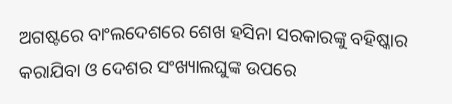ଅଗଷ୍ଟରେ ବାଂଲଦେଶରେ ଶେଖ ହସିନା ସରକାରଙ୍କୁ ବହିଷ୍କାର କରାଯିବା ଓ ଦେଶର ସଂଖ୍ୟାଲଘୁଙ୍କ ଉପରେ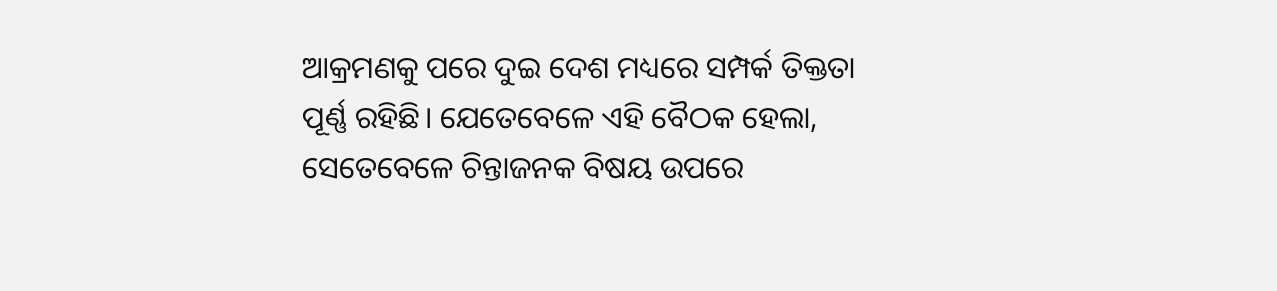ଆକ୍ରମଣକୁ ପରେ ଦୁଇ ଦେଶ ମଧ୍ୟରେ ସମ୍ପର୍କ ତିକ୍ତତା ପୂର୍ଣ୍ଣ ରହିଛି। ଯେତେବେଳେ ଏହି ବୈଠକ ହେଲା, ସେତେବେଳେ ଚିନ୍ତାଜନକ ବିଷୟ ଉପରେ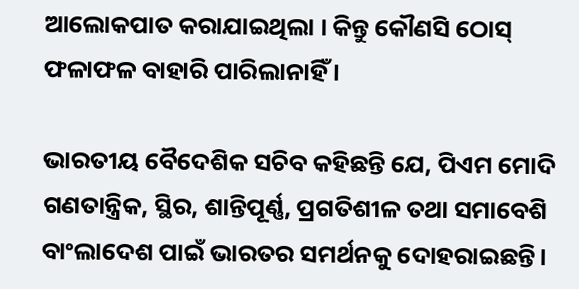ଆଲୋକପାତ କରାଯାଇଥିଲା । କିନ୍ତୁ କୌଣସି ଠୋସ୍ ଫଳାଫଳ ବାହାରି ପାରିଲାନାହିଁ ।

ଭାରତୀୟ ବୈଦେଶିକ ସଚିବ କହିଛନ୍ତି ଯେ, ପିଏମ ମୋଦି ଗଣତାନ୍ତ୍ରିକ, ସ୍ଥିର, ଶାନ୍ତିପୂର୍ଣ୍ଣ, ପ୍ରଗତିଶୀଳ ତଥା ସମାବେଶି ବାଂଲାଦେଶ ପାଇଁ ଭାରତର ସମର୍ଥନକୁ ଦୋହରାଇଛନ୍ତି।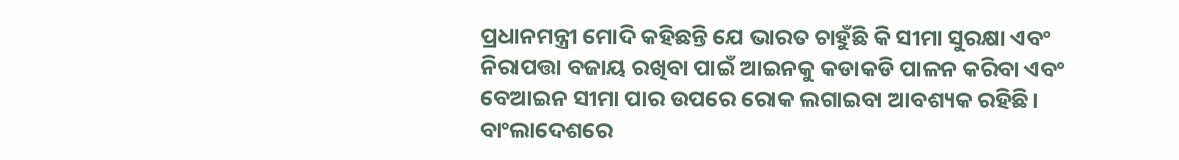ପ୍ରଧାନମନ୍ତ୍ରୀ ମୋଦି କହିଛନ୍ତି ଯେ ଭାରତ ଚାହୁଁଛି କି ସୀମା ସୁରକ୍ଷା ଏବଂ ନିରାପତ୍ତା ବଜାୟ ରଖିବା ପାଇଁ ଆଇନକୁ କଡାକଡି ପାଳନ କରିବା ଏବଂ ବେଆଇନ ସୀମା ପାର ଉପରେ ରୋକ ଲଗାଇବା ଆବଶ୍ୟକ ରହିଛି। ବାଂଲାଦେଶରେ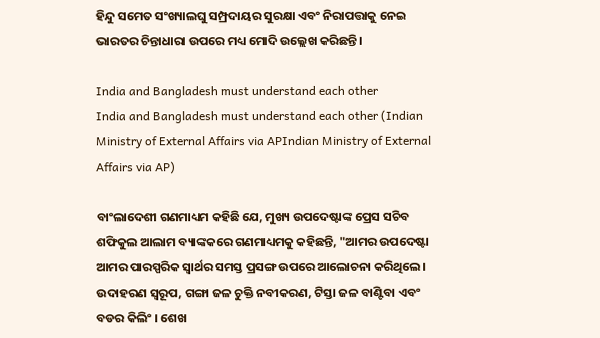ହିନ୍ଦୁ ସମେତ ସଂଖ୍ୟାଲଘୁ ସମ୍ପ୍ରଦାୟର ସୁରକ୍ଷା ଏବଂ ନିରାପତ୍ତାକୁ ନେଇ ଭାରତର ଚିନ୍ତାଧାରା ଉପରେ ମଧ୍ୟ ମୋଦି ଉଲ୍ଲେଖ କରିଛନ୍ତି।

India and Bangladesh must understand each other
India and Bangladesh must understand each other (Indian Ministry of External Affairs via APIndian Ministry of External Affairs via AP)

ବାଂଲାଦେଶୀ ଗଣମାଧ୍ୟମ କହିଛି ଯେ, ମୁଖ୍ୟ ଉପଦେଷ୍ଟାଙ୍କ ପ୍ରେସ ସଚିବ ଶଫିକୁଲ ଆଲାମ ବ୍ୟାଙ୍କକରେ ଗଣମାଧ୍ୟମକୁ କହିଛନ୍ତି, "ଆମର ଉପଦେଷ୍ଟା ଆମର ପାରସ୍ପରିକ ସ୍ୱାର୍ଥର ସମସ୍ତ ପ୍ରସଙ୍ଗ ଉପରେ ଆଲୋଚନା କରିଥିଲେ। ଉଦାହରଣ ସ୍ୱରୂପ, ଗଙ୍ଗା ଜଳ ଚୁକ୍ତି ନବୀକରଣ, ଟିସ୍ତା ଜଳ ବାଣ୍ଟିବା ଏବଂ ବଡର କିଲିଂ । ଶେଖ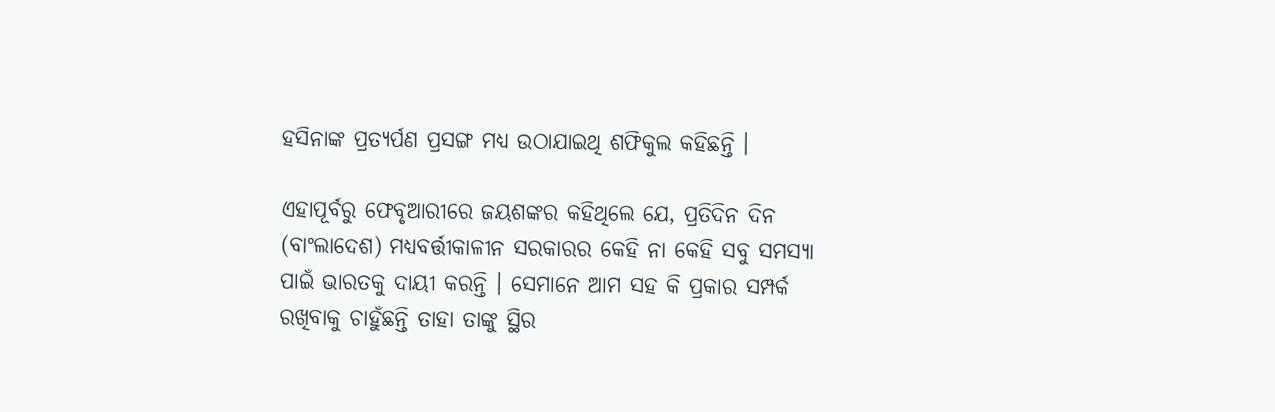ହସିନାଙ୍କ ପ୍ରତ୍ୟର୍ପଣ ପ୍ରସଙ୍ଗ ମଧ୍ୟ ଉଠାଯାଇଥି ଶଫିକୁଲ କହିଛନ୍ତି ।

ଏହାପୂର୍ବରୁ ଫେବୃଆରୀରେ ଜୟଶଙ୍କର କହିଥିଲେ ଯେ, ପ୍ରତିଦିନ ଦିନ (ବାଂଲାଦେଶ) ମଧ୍ୟବର୍ତ୍ତୀକାଳୀନ ସରକାରର କେହି ନା କେହି ସବୁ ସମସ୍ୟା ପାଇଁ ଭାରତକୁ ଦାୟୀ କରନ୍ତି । ସେମାନେ ଆମ ସହ କି ପ୍ରକାର ସମ୍ପର୍କ ରଖିବାକୁ ଚାହୁଁଛନ୍ତି ତାହା ତାଙ୍କୁ ସ୍ଥିର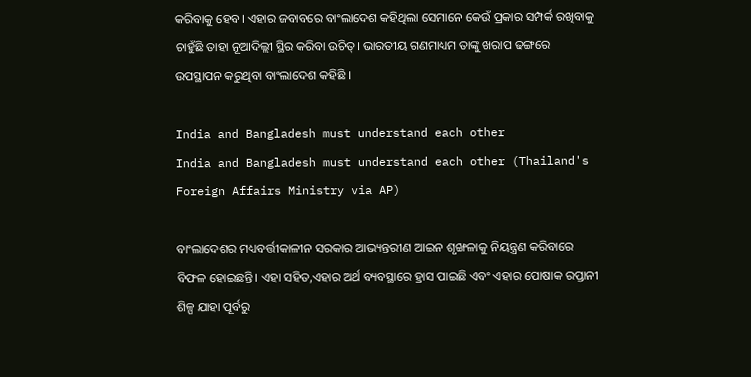କରିବାକୁ ହେବ। ଏହାର ଜବାବରେ ବାଂଲାଦେଶ କହିଥିଲା ସେମାନେ କେଉଁ ପ୍ରକାର ସମ୍ପର୍କ ରଖିବାକୁ ଚାହୁଁଛି ତାହା ନୂଆଦିଲ୍ଲୀ ସ୍ଥିର କରିବା ଉଚିତ୍। ଭାରତୀୟ ଗଣମାଧ୍ୟମ ତାଙ୍କୁ ଖରାପ ଢଙ୍ଗରେ ଉପସ୍ଥାପନ କରୁଥିବା ବାଂଲାଦେଶ କହିଛି ।

India and Bangladesh must understand each other
India and Bangladesh must understand each other (Thailand's Foreign Affairs Ministry via AP)

ବାଂଲାଦେଶର ମଧ୍ୟବର୍ତ୍ତୀକାଳୀନ ସରକାର ଆଭ୍ୟନ୍ତରୀଣ ଆଇନ ଶୃଙ୍ଖଳାକୁ ନିୟନ୍ତ୍ରଣ କରିବାରେ ବିଫଳ ହୋଇଛନ୍ତି। ଏହା ସହିତ,ଏହାର ଅର୍ଥ ବ୍ୟବସ୍ଥାରେ ହ୍ରାସ ପାଇଛି ଏବଂ ଏହାର ପୋଷାକ ରପ୍ତାନୀ ଶିଳ୍ପ ଯାହା ପୂର୍ବରୁ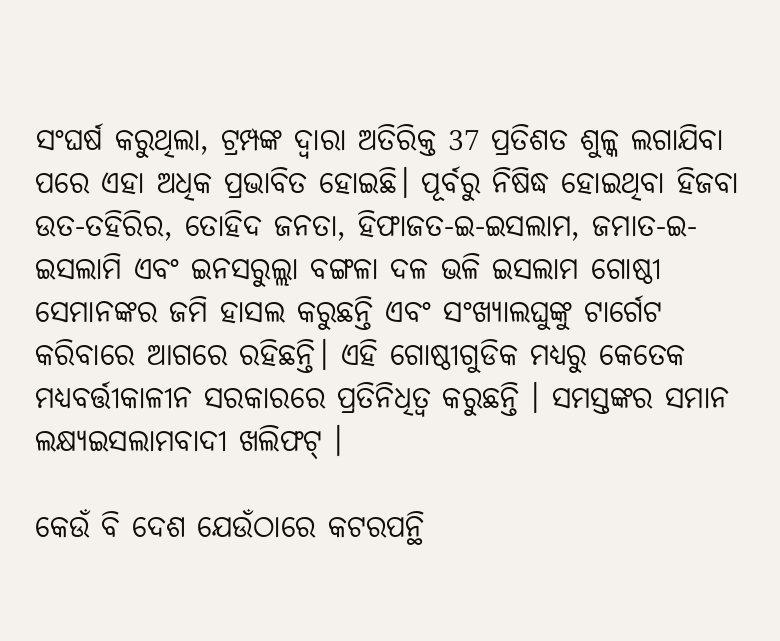ସଂଘର୍ଷ କରୁଥିଲା, ଟ୍ରମ୍ପଙ୍କ ଦ୍ବାରା ଅତିରିକ୍ତ 37 ପ୍ରତିଶତ ଶୁଳ୍କ ଲଗାଯିବା ପରେ ଏହା ଅଧିକ ପ୍ରଭାବିତ ହୋଇଛି। ପୂର୍ବରୁ ନିଷିଦ୍ଧ ହୋଇଥିବା ହିଜବା ଉତ-ତହିରିର, ତୋହିଦ ଜନତା, ହିଫାଜତ-ଇ-ଇସଲାମ, ଜମାତ-ଇ-ଇସଲାମି ଏବଂ ଇନସରୁଲ୍ଲା ବଙ୍ଗଳା ଦଳ ଭଳି ଇସଲାମ ଗୋଷ୍ଠୀ ସେମାନଙ୍କର ଜମି ହାସଲ କରୁଛନ୍ତି ଏବଂ ସଂଖ୍ୟାଲଘୁଙ୍କୁ ଟାର୍ଗେଟ କରିବାରେ ଆଗରେ ରହିଛନ୍ତି। ଏହି ଗୋଷ୍ଠୀଗୁଡିକ ମଧ୍ୟରୁ କେତେକ ମଧ୍ୟବର୍ତ୍ତୀକାଳୀନ ସରକାରରେ ପ୍ରତିନିଧିତ୍ୱ କରୁଛନ୍ତି । ସମସ୍ତଙ୍କର ସମାନ ଲକ୍ଷ୍ୟଇସଲାମବାଦୀ ଖଲିଫଟ୍ ।

କେଉଁ ବି ଦେଶ ଯେଉଁଠାରେ କଟରପନ୍ଥି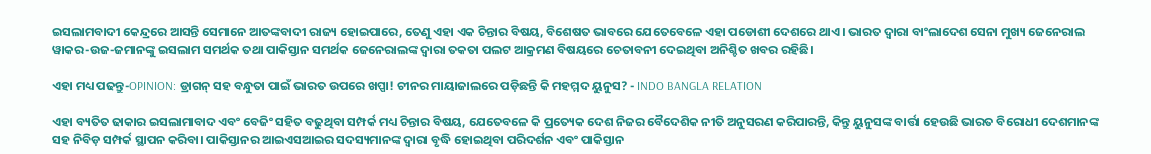ଇସଲାମବାଦୀ କେନ୍ଦ୍ରରେ ଆସନ୍ତି ସେମାନେ ଆତଙ୍କବାଦୀ ରାଜ୍ୟ ହୋଇପାରେ, ତେଣୁ ଏହା ଏକ ଚିନ୍ତାର ବିଷୟ, ବିଶେଷତ ଭାବରେ ଯେତେବେଳେ ଏହା ପଡୋଶୀ ଦେଶରେ ଥାଏ । ଭାରତ ଦ୍ବାରା ବାଂଲାଦେଶ ସେନା ମୁଖ୍ୟ ଜେନେରାଲ ୱାକର-ଉଜ-ଜମାନଙ୍କୁ ଇସଲାମ ସମର୍ଥକ ତଥା ପାକିସ୍ତାନ ସମର୍ଥକ ଜେନେରାଲଙ୍କ ଦ୍ବାରା ତକତା ପଲଟ ଆକ୍ରମଣ ବିଷୟରେ ଚେତାବନୀ ଦେଇଥିବା ଅନିଶ୍ଚିତ ଖବର ରହିଛି।

ଏହା ମଧ୍ୟ ପଢନ୍ତୁ-OPINION: ଡ୍ରାଗନ୍ ସହ ବନ୍ଧୁତା ପାଇଁ ଭାରତ ଉପରେ ଖପ୍ପା! ଚୀନର ମାୟାଜାଲରେ ପଡ଼ିଛନ୍ତି କି ମହମ୍ମଦ ୟୁନୁସ? - INDO BANGLA RELATION

ଏହା ବ୍ୟତିତ ଢାକାର ଇସଲାମାବାଦ ଏବଂ ବେଜିଂ ସହିତ ବଢୁଥିବା ସମ୍ପର୍କ ମଧ୍ୟ ଚିନ୍ତାର ବିଷୟ, ଯେତେବଳେ କି ପ୍ରତ୍ୟେକ ଦେଶ ନିଜର ବୈଦେଶିକ ନୀତି ଅନୁସରଣ କରିପାରନ୍ତି, କିନ୍ତୁ ୟୁନୁସଙ୍କ ବାର୍ତ୍ତା ହେଉଛି ଭାରତ ବିରୋଧୀ ଦେଶମାନଙ୍କ ସହ ନିବିଡ଼ ସମ୍ପର୍କ ସ୍ଥାପନ କରିବା। ପାକିସ୍ତାନର ଆଇଏସଆଇର ସଦସ୍ୟମାନଙ୍କ ଦ୍ୱାରା ବୃଦ୍ଧି ହୋଇଥିବା ପରିଦର୍ଶନ ଏବଂ ପାକିସ୍ତାନ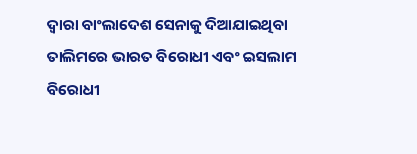ଦ୍ୱାରା ବାଂଲାଦେଶ ସେନାକୁ ଦିଆଯାଇଥିବା ତାଲିମରେ ଭାରତ ବିରୋଧୀ ଏବଂ ଇସଲାମ ବିରୋଧୀ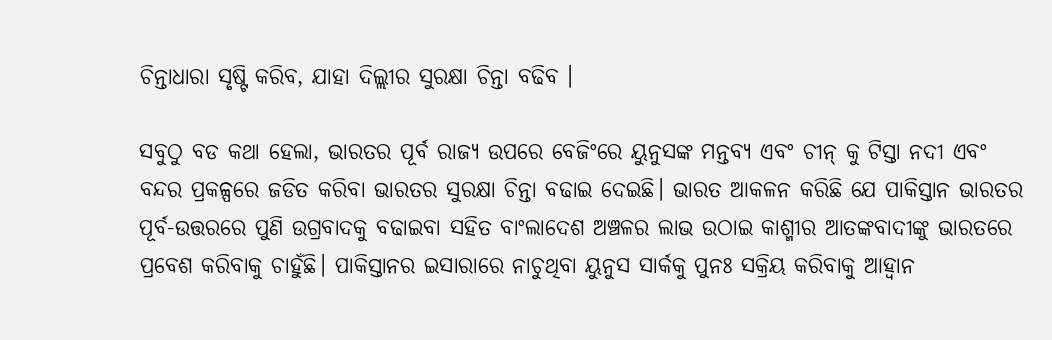ଚିନ୍ତାଧାରା ସୃଷ୍ଟି କରିବ, ଯାହା ଦିଲ୍ଲୀର ସୁରକ୍ଷା ଚିନ୍ତା ବଢିବ ।

ସବୁଠୁ ବଡ କଥା ହେଲା, ଭାରତର ପୂର୍ବ ରାଜ୍ୟ ଉପରେ ବେଜିଂରେ ୟୁନୁସଙ୍କ ମନ୍ତବ୍ୟ ଏବଂ ଚୀନ୍ କୁ ଟିସ୍ତା ନଦୀ ଏବଂ ବନ୍ଦର ପ୍ରକଳ୍ପରେ ଜଡିତ କରିବା ଭାରତର ସୁରକ୍ଷା ଚିନ୍ତା ବଢାଇ ଦେଇଛି। ଭାରତ ଆକଳନ କରିଛି ଯେ ପାକିସ୍ତାନ ଭାରତର ପୂର୍ବ-ଉତ୍ତରରେ ପୁଣି ଉଗ୍ରବାଦକୁ ବଢାଇବା ସହିତ ବାଂଲାଦେଶ ଅଞ୍ଚଳର ଲାଭ ଉଠାଇ କାଶ୍ମୀର ଆତଙ୍କବାଦୀଙ୍କୁ ଭାରତରେ ପ୍ରବେଶ କରିବାକୁ ଚାହୁଁଛି। ପାକିସ୍ତାନର ଇସାରାରେ ନାଚୁଥିବା ୟୁନୁସ ସାର୍କକୁ ପୁନଃ ସକ୍ରିୟ କରିବାକୁ ଆହ୍ବାନ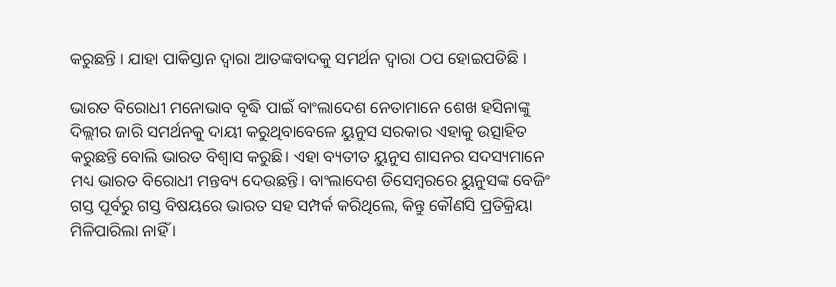କରୁଛନ୍ତି । ଯାହା ପାକିସ୍ତାନ ଦ୍ବାରା ଆତଙ୍କବାଦକୁ ସମର୍ଥନ ଦ୍ବାରା ଠପ ହୋଇପଡିଛି ।

ଭାରତ ବିରୋଧୀ ମନୋଭାବ ବୃଦ୍ଧି ପାଇଁ ବାଂଲାଦେଶ ନେତାମାନେ ଶେଖ ହସିନାଙ୍କୁ ଦିଲ୍ଲୀର ଜାରି ସମର୍ଥନକୁ ଦାୟୀ କରୁଥିବାବେଳେ ୟୁନୁସ ସରକାର ଏହାକୁ ଉତ୍ସାହିତ କରୁଛନ୍ତି ବୋଲି ଭାରତ ବିଶ୍ୱାସ କରୁଛି। ଏହା ବ୍ୟତୀତ ୟୁନୁସ ଶାସନର ସଦସ୍ୟମାନେ ମଧ୍ୟ ଭାରତ ବିରୋଧୀ ମନ୍ତବ୍ୟ ଦେଉଛନ୍ତି। ବାଂଲାଦେଶ ଡିସେମ୍ବରରେ ୟୁନୁସଙ୍କ ବେଜିଂ ଗସ୍ତ ପୂର୍ବରୁ ଗସ୍ତ ବିଷୟରେ ଭାରତ ସହ ସମ୍ପର୍କ କରିଥିଲେ, କିନ୍ତୁ କୌଣସି ପ୍ରତିକ୍ରିୟା ମିଳିପାରିଲା ନାହିଁ ।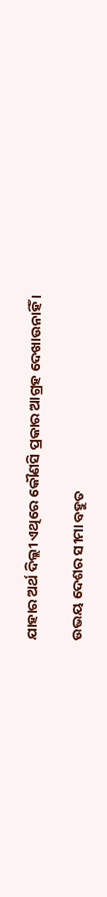ଯାହାର ଅର୍ଥ ଦିଲ୍ଲୀ ଏଥିରେ କୌଣସି ପ୍ରକାର ଆଗ୍ରହ ଦେଖାଉନାହିଁ ।

ଉଭୟ ଦେଶର ସୀମା ବହୁତ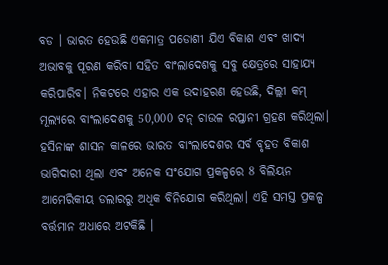ବଡ । ଭାରତ ହେଉଛି ଏକମାତ୍ର ପଡୋଶୀ ଯିଏ ବିକାଶ ଏବଂ ଖାଦ୍ୟ ଅଭାବକୁ ପୂରଣ କରିବା ସହିତ ବାଂଲାଦେଶକୁ ସବୁ କ୍ଷେତ୍ରରେ ସାହାଯ୍ୟ କରିପାରିବ। ନିକଟରେ ଏହାର ଏକ ଉଦାହରଣ ହେଉଛି, ଦିଲ୍ଲୀ କମ୍ ମୂଲ୍ୟରେ ବାଂଲାଦେଶକୁ 50,000 ଟନ୍ ଚାଉଳ ରପ୍ତାନୀ ଗ୍ରହଣ କରିଥିଲା। ହସିନାଙ୍କ ଶାସନ କାଳରେ ଭାରତ ବାଂଲାଦେଶର ସର୍ବ ବୃହତ ବିକାଶ ଭାଗିଦାରୀ ଥିଲା ଏବଂ ଅନେକ ସଂଯୋଗ ପ୍ରକଳ୍ପରେ 8 ବିଲିୟନ ଆମେରିକୀୟ ଡଲାରରୁ ଅଧିକ ବିନିଯୋଗ କରିଥିଲା। ଏହି ସମସ୍ତ ପ୍ରକଳ୍ପ ବର୍ତ୍ତମାନ ଅଧାରେ ଅଟକିଛି ।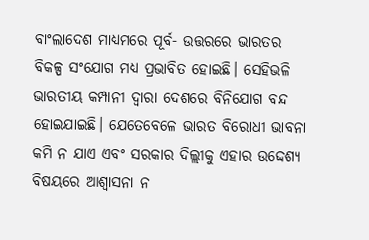ବାଂଲାଦେଶ ମାଧ୍ୟମରେ ପୂର୍ବ- ଉତ୍ତରରେ ଭାରତର ବିକଳ୍ପ ସଂଯୋଗ ମଧ୍ୟ ପ୍ରଭାବିତ ହୋଇଛି। ସେହିଭଳି ଭାରତୀୟ କମ୍ପାନୀ ଦ୍ୱାରା ଦେଶରେ ବିନିଯୋଗ ବନ୍ଦ ହୋଇଯାଇଛି। ଯେତେବେଳେ ଭାରତ ବିରୋଧୀ ଭାବନା କମି ନ ଯାଏ ଏବଂ ସରକାର ଦିଲ୍ଲୀକୁ ଏହାର ଉଦ୍ଦେଶ୍ୟ ବିଷୟରେ ଆଶ୍ୱାସନା ନ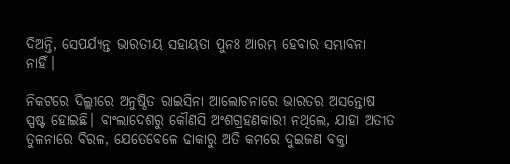ଦିଅନ୍ତି, ସେପର୍ଯ୍ୟନ୍ତ ଭାରତୀୟ ସହାୟତା ପୁନଃ ଆରମ୍ଭ ହେବାର ସମ୍ଭାବନା ନାହିଁ।

ନିକଟରେ ଦିଲ୍ଲୀରେ ଅନୁଷ୍ଠିତ ରାଇସିନା ଆଲୋଚନାରେ ଭାରତର ଅସନ୍ତୋଷ ସ୍ପଷ୍ଟ ହୋଇଛି। ବାଂଲାଦେଶରୁ କୌଣସି ଅଂଶଗ୍ରହଣକାରୀ ନଥିଲେ, ଯାହା ଅତୀତ ତୁଳନାରେ ବିରଳ, ଯେତେବେଳେ ଢାକାରୁ ଅତି କମରେ ଦୁଇଜଣ ବକ୍ତା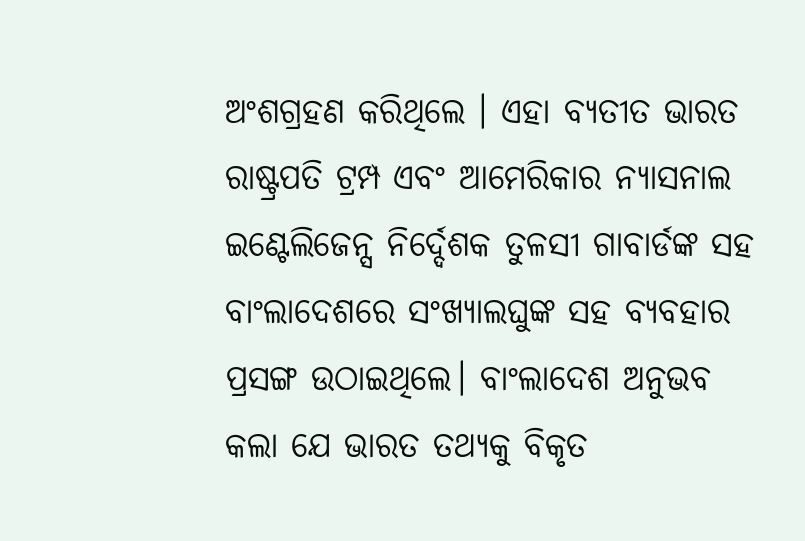ଅଂଶଗ୍ରହଣ କରିଥିଲେ । ଏହା ବ୍ୟତୀତ ଭାରତ ରାଷ୍ଟ୍ରପତି ଟ୍ରମ୍ପ ଏବଂ ଆମେରିକାର ନ୍ୟାସନାଲ ଇଣ୍ଟେଲିଜେନ୍ସ ନିର୍ଦ୍ଦେଶକ ତୁଳସୀ ଗାବାର୍ଡଙ୍କ ସହ ବାଂଲାଦେଶରେ ସଂଖ୍ୟାଲଘୁଙ୍କ ସହ ବ୍ୟବହାର ପ୍ରସଙ୍ଗ ଉଠାଇଥିଲେ। ବାଂଲାଦେଶ ଅନୁଭବ କଲା ଯେ ଭାରତ ତଥ୍ୟକୁ ବିକୃତ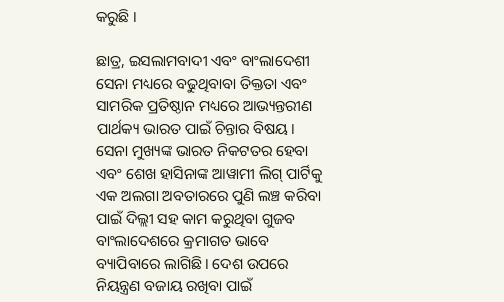କରୁଛି ।

ଛାତ୍ର, ଇସଲାମବାଦୀ ଏବଂ ବାଂଲାଦେଶୀ ସେନା ମଧ୍ୟରେ ବଢୁଥିବାବା ତିକ୍ତତା ଏବଂ ସାମରିକ ପ୍ରତିଷ୍ଠାନ ମଧ୍ୟରେ ଆଭ୍ୟନ୍ତରୀଣ ପାର୍ଥକ୍ୟ ଭାରତ ପାଇଁ ଚିନ୍ତାର ବିଷୟ। ସେନା ମୁଖ୍ୟଙ୍କ ଭାରତ ନିକଟତର ହେବା ଏବଂ ଶେଖ ହାସିନାଙ୍କ ଆୱାମୀ ଲିଗ୍ ପାର୍ଟିକୁ ଏକ ଅଲଗା ଅବତାରରେ ପୁଣି ଲଞ୍ଚ କରିବା ପାଇଁ ଦିଲ୍ଲୀ ସହ କାମ କରୁଥିବା ଗୁଜବ ବାଂଲାଦେଶରେ କ୍ରମାଗତ ଭାବେ ବ୍ୟାପିବାରେ ଲାଗିଛି। ଦେଶ ଉପରେ ନିୟନ୍ତ୍ରଣ ବଜାୟ ରଖିବା ପାଇଁ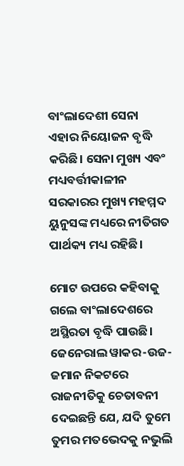ବାଂଲାଦେଶୀ ସେନା ଏହାର ନିୟୋଜନ ବୃଦ୍ଧି କରିଛି। ସେନା ମୁଖ୍ୟ ଏବଂ ମଧ୍ୟବର୍ତ୍ତୀକାଳୀନ ସରକାରର ମୁଖ୍ୟ ମହମ୍ମଦ ୟୁନୁସଙ୍କ ମଧ୍ୟରେ ନୀତିଗତ ପାର୍ଥକ୍ୟ ମଧ୍ୟ ରହିଛି।

ମୋଟ ଉପରେ କହିବାକୁ ଗଲେ ବାଂଲାଦେଶରେ ଅସ୍ଥିରତା ବୃଦ୍ଧି ପାଉଛି। ଜେନେରାଲ ୱାକର-ଉଜ-ଜମାନ ନିକଟରେ ରାଜନୀତିକୁ ଚେତାବନୀ ଦେଇଛନ୍ତି ଯେ, ଯଦି ତୁମେ ତୁମର ମତଭେଦକୁ ନଭୁଲି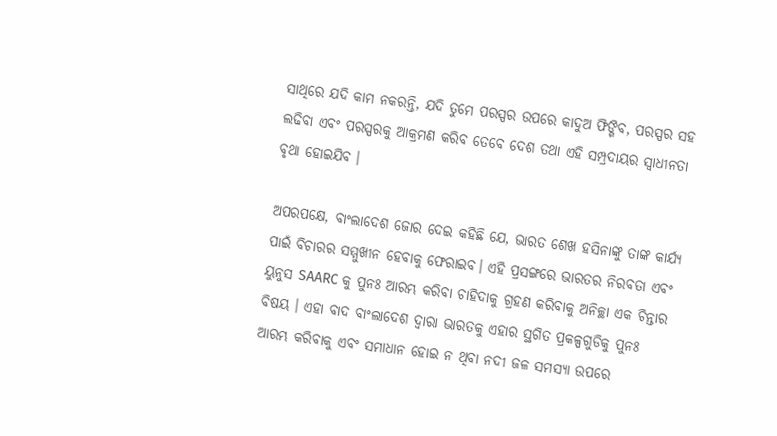ସାଥିରେ ଯଦି କାମ ନକରନ୍ତି, ଯଦି ତୁମେ ପରସ୍ପର ଉପରେ କାଦୁଅ ଫିଙ୍ଗିବ, ପରସ୍ପର ସହ ଲଢିବା ଏବଂ ପରସ୍ପରକୁ ଆକ୍ରମଣ କରିବ ତେବେ ଦେଶ ତଥା ଏହି ସମ୍ପ୍ରଦାୟର ସ୍ୱାଧୀନତା ବୃଥା ହୋଇଯିବ ।

ଅପରପକ୍ଷେ, ବାଂଲାଦେଶ ଜୋର ଦେଇ କହିଛି ଯେ, ଭାରତ ଶେଖ ହସିନାଙ୍କୁ ତାଙ୍କ କାର୍ଯ୍ୟ ପାଇଁ ବିଚାରର ସମ୍ମୁଖୀନ ହେବାକୁ ଫେରାଇବ। ଏହି ପ୍ରସଙ୍ଗରେ ଭାରତର ନିରବତା ଏବଂ ୟୁନୁସ SAARC କୁ ପୁନଃ ଆରମ୍ଭ କରିବା ଚାହିଦାକୁ ଗ୍ରହଣ କରିବାକୁ ଅନିଚ୍ଛା ଏକ ଚିନ୍ତାର ବିଷୟ । ଏହା ବାଦ ବାଂଲାଦେଶ ଦ୍ବାରା ଭାରତକୁ ଏହାର ସ୍ଥଗିତ ପ୍ରକଳ୍ପଗୁଡିକୁ ପୁନଃ ଆରମ୍ଭ କରିବାକୁ ଏବଂ ସମାଧାନ ହୋଇ ନ ଥିବା ନଦୀ ଜଳ ସମସ୍ୟା ଉପରେ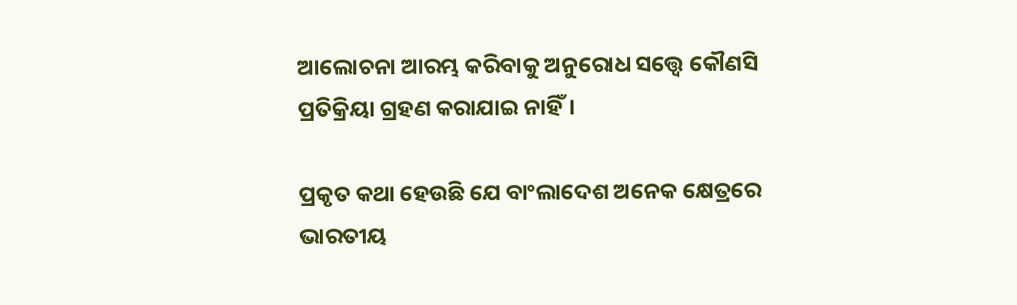ଆଲୋଚନା ଆରମ୍ଭ କରିବାକୁ ଅନୁରୋଧ ସତ୍ତ୍ବେ କୌଣସି ପ୍ରତିକ୍ରିୟା ଗ୍ରହଣ କରାଯାଇ ନାହିଁ।

ପ୍ରକୃତ କଥା ହେଉଛି ଯେ ବାଂଲାଦେଶ ଅନେକ କ୍ଷେତ୍ରରେ ଭାରତୀୟ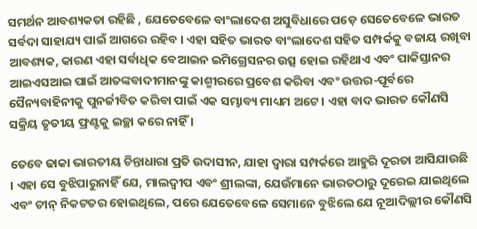ସମର୍ଥନ ଆବଶ୍ୟକତା ରହିଛି , ଯେତେବେଳେ ବାଂଲାଦେଶ ଅସୁବିଧାରେ ପଡ଼େ ସେତେବେଳେ ଭାରତ ସର୍ବଦା ସାହାଯ୍ୟ ପାଇଁ ଆଗରେ ରହିବ । ଏହା ସହିତ ଭାରତ ବାଂଲାଦେଶ ସହିତ ସମ୍ପର୍କକୁ ବଜାୟ ରଖିବା ଆବଶ୍ୟକ, କାରଣ ଏହା ସର୍ବାଧିକ ବେଆଇନ ଇମିଗ୍ରେସନର ଉତ୍ସ ହୋଇ ରହିଥାଏ ଏବଂ ପାକିସ୍ତାନର ଆଇଏସଆଇ ପାଇଁ ଆତଙ୍କବାଦୀମାନଙ୍କୁ କାଶ୍ମୀରରେ ପ୍ରବେଶ କରିବା ଏବଂ ଉତ୍ତର-ପୂର୍ବରେ ସୈନ୍ୟବାହିନୀକୁ ପୁନର୍ଜୀବିତ କରିବା ପାଇଁ ଏକ ସମ୍ଭାବ୍ୟ ମାଧ୍ୟମ ଅଟେ । ଏହା ବାଦ ଭାରତ କୌଣସି ସକ୍ରିୟ ତୃତୀୟ ଫ୍ରଣ୍ଟକୁ ଇଚ୍ଛା କରେ ନାହିଁ ।

ତେବେ ଢାକା ଭାରତୀୟ ଚିନ୍ତାଧାରା ପ୍ରତି ଉଦାସୀନ, ଯାହା ଦ୍ବାରା ସମ୍ପର୍କରେ ଆହୁରି ଦୂରତା ଆସିଯାଉଛି । ଏହା ସେ ବୁଝିପାରୁନାହିଁ ଯେ, ମାଲଦ୍ୱୀପ ଏବଂ ଶ୍ରୀଲଙ୍କା, ଯେଉଁମାନେ ଭାରତଠାରୁ ଦୂରେଇ ଯାଇଥିଲେ ଏବଂ ଚୀନ୍ ନିକଟତର ହୋଇଥିଲେ, ପରେ ଯେତେବେଳେ ସେମାନେ ବୁଝିଲେ ଯେ ନୂଆଦିଲ୍ଲୀର କୌଣସି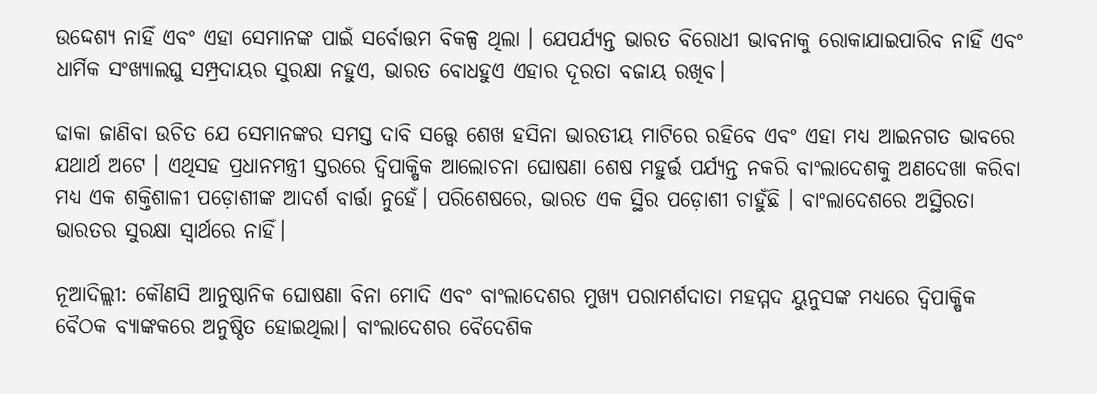ଉଦ୍ଦେଶ୍ୟ ନାହିଁ ଏବଂ ଏହା ସେମାନଙ୍କ ପାଇଁ ସର୍ବୋତ୍ତମ ବିକଳ୍ପ ଥିଲା । ଯେପର୍ଯ୍ୟନ୍ତ ଭାରତ ବିରୋଧୀ ଭାବନାକୁ ରୋକାଯାଇପାରିବ ନାହିଁ ଏବଂ ଧାର୍ମିକ ସଂଖ୍ୟାଲଘୁ ସମ୍ପ୍ରଦାୟର ସୁରକ୍ଷା ନହୁଏ, ଭାରତ ବୋଧହୁଏ ଏହାର ଦୂରତା ବଜାୟ ରଖିବ।

ଢାକା ଜାଣିବା ଉଚିତ ଯେ ସେମାନଙ୍କର ସମସ୍ତ ଦାବି ସତ୍ତ୍ବେ ଶେଖ ହସିନା ଭାରତୀୟ ମାଟିରେ ରହିବେ ଏବଂ ଏହା ମଧ୍ୟ ଆଇନଗତ ଭାବରେ ଯଥାର୍ଥ ଅଟେ । ଏଥିସହ ପ୍ରଧାନମନ୍ତ୍ରୀ ସ୍ତରରେ ଦ୍ୱିପାକ୍ଷିକ ଆଲୋଚନା ଘୋଷଣା ଶେଷ ମହୁର୍ତ୍ତ ପର୍ଯ୍ୟନ୍ତ ନକରି ବାଂଲାଦେଶକୁ ଅଣଦେଖା କରିବା ମଧ୍ୟ ଏକ ଶକ୍ତିଶାଳୀ ପଡ଼ୋଶୀଙ୍କ ଆଦର୍ଶ ବାର୍ତ୍ତା ନୁହେଁ। ପରିଶେଷରେ, ଭାରତ ଏକ ସ୍ଥିର ପଡ଼ୋଶୀ ଚାହୁଁଛି । ବାଂଲାଦେଶରେ ଅସ୍ଥିରତା ଭାରତର ସୁରକ୍ଷା ସ୍ୱାର୍ଥରେ ନାହିଁ।

ନୂଆଦିଲ୍ଲୀ: କୌଣସି ଆନୁଷ୍ଠାନିକ ଘୋଷଣା ବିନା ମୋଦି ଏବଂ ବାଂଲାଦେଶର ମୁଖ୍ୟ ପରାମର୍ଶଦାତା ମହମ୍ମଦ ୟୁନୁସଙ୍କ ମଧ୍ୟରେ ଦ୍ୱିପାକ୍ଷିକ ବୈଠକ ବ୍ୟାଙ୍କକରେ ଅନୁଷ୍ଠିତ ହୋଇଥିଲା। ବାଂଲାଦେଶର ବୈଦେଶିକ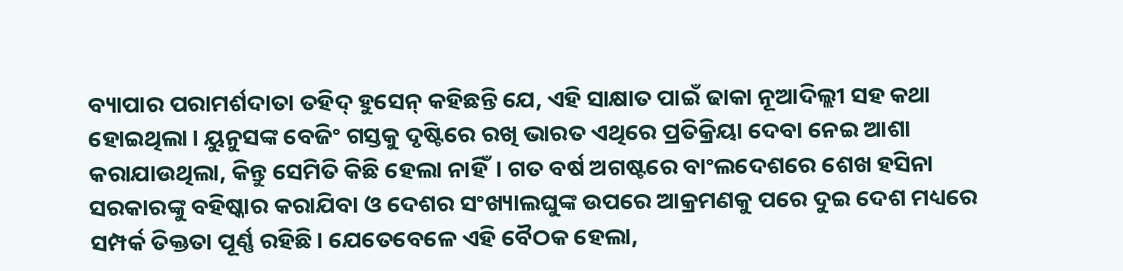ବ୍ୟାପାର ପରାମର୍ଶଦାତା ତହିଦ୍ ହୁସେନ୍ କହିଛନ୍ତି ଯେ, ଏହି ସାକ୍ଷାତ ପାଇଁ ଢାକା ନୂଆଦିଲ୍ଲୀ ସହ କଥା ହୋଇଥିଲା। ୟୁନୁସଙ୍କ ବେଜିଂ ଗସ୍ତକୁ ଦୃଷ୍ଟିରେ ରଖି ଭାରତ ଏଥିରେ ପ୍ରତିକ୍ରିୟା ଦେବା ନେଇ ଆଶା କରାଯାଉଥିଲା, କିନ୍ତୁ ସେମିତି କିଛି ହେଲା ନାହିଁ। ଗତ ବର୍ଷ ଅଗଷ୍ଟରେ ବାଂଲଦେଶରେ ଶେଖ ହସିନା ସରକାରଙ୍କୁ ବହିଷ୍କାର କରାଯିବା ଓ ଦେଶର ସଂଖ୍ୟାଲଘୁଙ୍କ ଉପରେ ଆକ୍ରମଣକୁ ପରେ ଦୁଇ ଦେଶ ମଧ୍ୟରେ ସମ୍ପର୍କ ତିକ୍ତତା ପୂର୍ଣ୍ଣ ରହିଛି। ଯେତେବେଳେ ଏହି ବୈଠକ ହେଲା,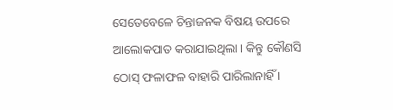ସେତେବେଳେ ଚିନ୍ତାଜନକ ବିଷୟ ଉପରେ ଆଲୋକପାତ କରାଯାଇଥିଲା । କିନ୍ତୁ କୌଣସି ଠୋସ୍ ଫଳାଫଳ ବାହାରି ପାରିଲାନାହିଁ ।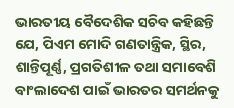ଭାରତୀୟ ବୈଦେଶିକ ସଚିବ କହିଛନ୍ତି ଯେ, ପିଏମ ମୋଦି ଗଣତାନ୍ତ୍ରିକ, ସ୍ଥିର, ଶାନ୍ତିପୂର୍ଣ୍ଣ, ପ୍ରଗତିଶୀଳ ତଥା ସମାବେଶି ବାଂଲାଦେଶ ପାଇଁ ଭାରତର ସମର୍ଥନକୁ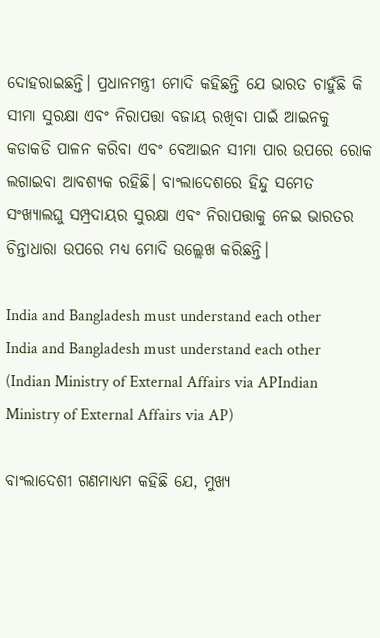ଦୋହରାଇଛନ୍ତି। ପ୍ରଧାନମନ୍ତ୍ରୀ ମୋଦି କହିଛନ୍ତି ଯେ ଭାରତ ଚାହୁଁଛି କି ସୀମା ସୁରକ୍ଷା ଏବଂ ନିରାପତ୍ତା ବଜାୟ ରଖିବା ପାଇଁ ଆଇନକୁ କଡାକଡି ପାଳନ କରିବା ଏବଂ ବେଆଇନ ସୀମା ପାର ଉପରେ ରୋକ ଲଗାଇବା ଆବଶ୍ୟକ ରହିଛି। ବାଂଲାଦେଶରେ ହିନ୍ଦୁ ସମେତ ସଂଖ୍ୟାଲଘୁ ସମ୍ପ୍ରଦାୟର ସୁରକ୍ଷା ଏବଂ ନିରାପତ୍ତାକୁ ନେଇ ଭାରତର ଚିନ୍ତାଧାରା ଉପରେ ମଧ୍ୟ ମୋଦି ଉଲ୍ଲେଖ କରିଛନ୍ତି।

India and Bangladesh must understand each other
India and Bangladesh must understand each other (Indian Ministry of External Affairs via APIndian Ministry of External Affairs via AP)

ବାଂଲାଦେଶୀ ଗଣମାଧ୍ୟମ କହିଛି ଯେ, ମୁଖ୍ୟ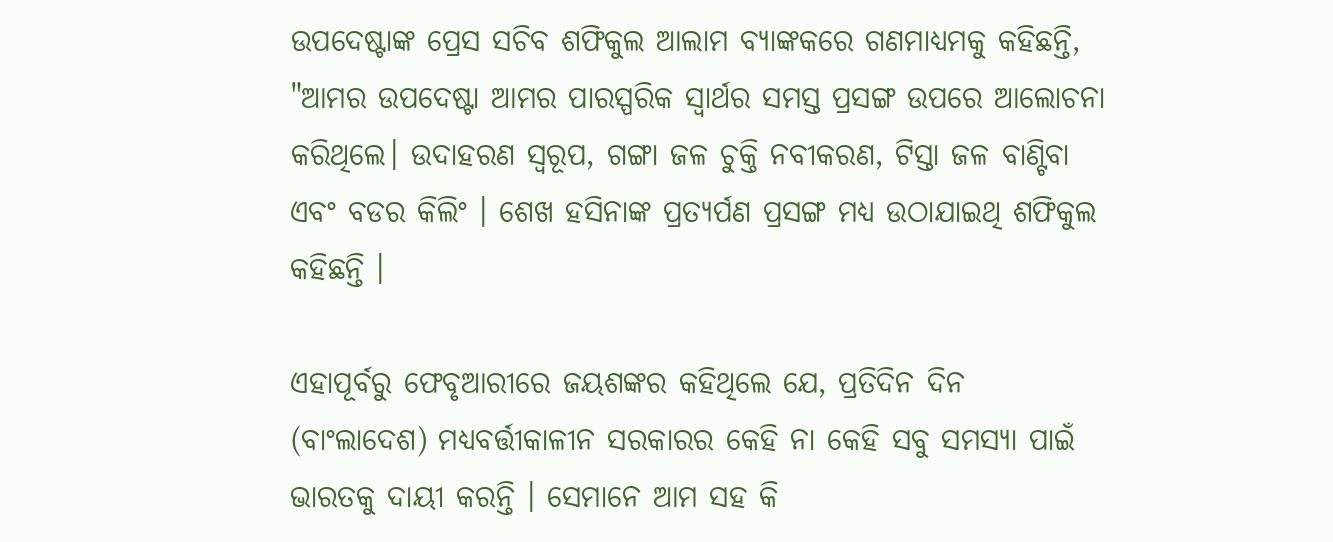ଉପଦେଷ୍ଟାଙ୍କ ପ୍ରେସ ସଚିବ ଶଫିକୁଲ ଆଲାମ ବ୍ୟାଙ୍କକରେ ଗଣମାଧ୍ୟମକୁ କହିଛନ୍ତି, "ଆମର ଉପଦେଷ୍ଟା ଆମର ପାରସ୍ପରିକ ସ୍ୱାର୍ଥର ସମସ୍ତ ପ୍ରସଙ୍ଗ ଉପରେ ଆଲୋଚନା କରିଥିଲେ। ଉଦାହରଣ ସ୍ୱରୂପ, ଗଙ୍ଗା ଜଳ ଚୁକ୍ତି ନବୀକରଣ, ଟିସ୍ତା ଜଳ ବାଣ୍ଟିବା ଏବଂ ବଡର କିଲିଂ । ଶେଖ ହସିନାଙ୍କ ପ୍ରତ୍ୟର୍ପଣ ପ୍ରସଙ୍ଗ ମଧ୍ୟ ଉଠାଯାଇଥି ଶଫିକୁଲ କହିଛନ୍ତି ।

ଏହାପୂର୍ବରୁ ଫେବୃଆରୀରେ ଜୟଶଙ୍କର କହିଥିଲେ ଯେ, ପ୍ରତିଦିନ ଦିନ (ବାଂଲାଦେଶ) ମଧ୍ୟବର୍ତ୍ତୀକାଳୀନ ସରକାରର କେହି ନା କେହି ସବୁ ସମସ୍ୟା ପାଇଁ ଭାରତକୁ ଦାୟୀ କରନ୍ତି । ସେମାନେ ଆମ ସହ କି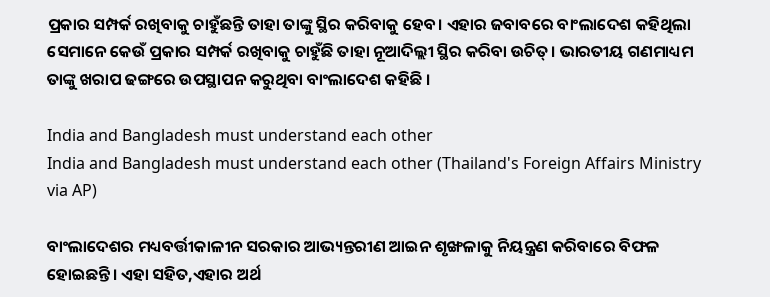ପ୍ରକାର ସମ୍ପର୍କ ରଖିବାକୁ ଚାହୁଁଛନ୍ତି ତାହା ତାଙ୍କୁ ସ୍ଥିର କରିବାକୁ ହେବ। ଏହାର ଜବାବରେ ବାଂଲାଦେଶ କହିଥିଲା ସେମାନେ କେଉଁ ପ୍ରକାର ସମ୍ପର୍କ ରଖିବାକୁ ଚାହୁଁଛି ତାହା ନୂଆଦିଲ୍ଲୀ ସ୍ଥିର କରିବା ଉଚିତ୍। ଭାରତୀୟ ଗଣମାଧ୍ୟମ ତାଙ୍କୁ ଖରାପ ଢଙ୍ଗରେ ଉପସ୍ଥାପନ କରୁଥିବା ବାଂଲାଦେଶ କହିଛି ।

India and Bangladesh must understand each other
India and Bangladesh must understand each other (Thailand's Foreign Affairs Ministry via AP)

ବାଂଲାଦେଶର ମଧ୍ୟବର୍ତ୍ତୀକାଳୀନ ସରକାର ଆଭ୍ୟନ୍ତରୀଣ ଆଇନ ଶୃଙ୍ଖଳାକୁ ନିୟନ୍ତ୍ରଣ କରିବାରେ ବିଫଳ ହୋଇଛନ୍ତି। ଏହା ସହିତ,ଏହାର ଅର୍ଥ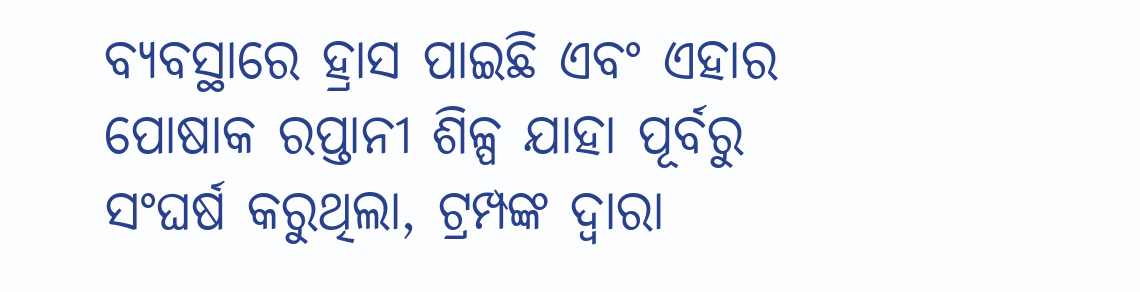ବ୍ୟବସ୍ଥାରେ ହ୍ରାସ ପାଇଛି ଏବଂ ଏହାର ପୋଷାକ ରପ୍ତାନୀ ଶିଳ୍ପ ଯାହା ପୂର୍ବରୁ ସଂଘର୍ଷ କରୁଥିଲା, ଟ୍ରମ୍ପଙ୍କ ଦ୍ବାରା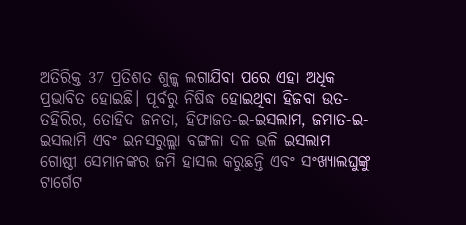ଅତିରିକ୍ତ 37 ପ୍ରତିଶତ ଶୁଳ୍କ ଲଗାଯିବା ପରେ ଏହା ଅଧିକ ପ୍ରଭାବିତ ହୋଇଛି। ପୂର୍ବରୁ ନିଷିଦ୍ଧ ହୋଇଥିବା ହିଜବା ଉତ-ତହିରିର, ତୋହିଦ ଜନତା, ହିଫାଜତ-ଇ-ଇସଲାମ, ଜମାତ-ଇ-ଇସଲାମି ଏବଂ ଇନସରୁଲ୍ଲା ବଙ୍ଗଳା ଦଳ ଭଳି ଇସଲାମ ଗୋଷ୍ଠୀ ସେମାନଙ୍କର ଜମି ହାସଲ କରୁଛନ୍ତି ଏବଂ ସଂଖ୍ୟାଲଘୁଙ୍କୁ ଟାର୍ଗେଟ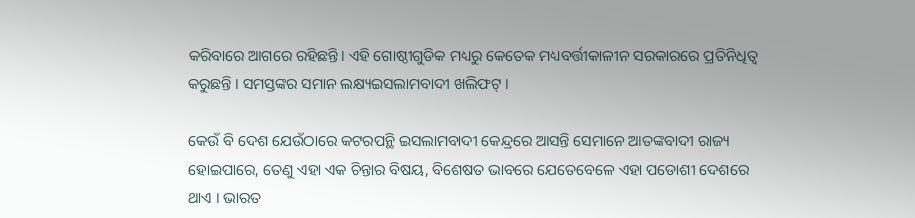କରିବାରେ ଆଗରେ ରହିଛନ୍ତି। ଏହି ଗୋଷ୍ଠୀଗୁଡିକ ମଧ୍ୟରୁ କେତେକ ମଧ୍ୟବର୍ତ୍ତୀକାଳୀନ ସରକାରରେ ପ୍ରତିନିଧିତ୍ୱ କରୁଛନ୍ତି । ସମସ୍ତଙ୍କର ସମାନ ଲକ୍ଷ୍ୟଇସଲାମବାଦୀ ଖଲିଫଟ୍ ।

କେଉଁ ବି ଦେଶ ଯେଉଁଠାରେ କଟରପନ୍ଥି ଇସଲାମବାଦୀ କେନ୍ଦ୍ରରେ ଆସନ୍ତି ସେମାନେ ଆତଙ୍କବାଦୀ ରାଜ୍ୟ ହୋଇପାରେ, ତେଣୁ ଏହା ଏକ ଚିନ୍ତାର ବିଷୟ, ବିଶେଷତ ଭାବରେ ଯେତେବେଳେ ଏହା ପଡୋଶୀ ଦେଶରେ ଥାଏ । ଭାରତ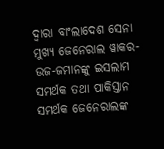ଦ୍ବାରା ବାଂଲାଦେଶ ସେନା ମୁଖ୍ୟ ଜେନେରାଲ ୱାକର-ଉଜ-ଜମାନଙ୍କୁ ଇସଲାମ ସମର୍ଥକ ତଥା ପାକିସ୍ତାନ ସମର୍ଥକ ଜେନେରାଲଙ୍କ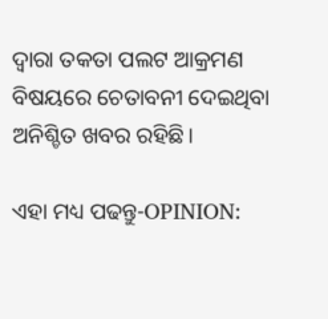ଦ୍ବାରା ତକତା ପଲଟ ଆକ୍ରମଣ ବିଷୟରେ ଚେତାବନୀ ଦେଇଥିବା ଅନିଶ୍ଚିତ ଖବର ରହିଛି।

ଏହା ମଧ୍ୟ ପଢନ୍ତୁ-OPINION: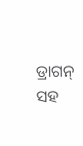ଡ୍ରାଗନ୍ ସହ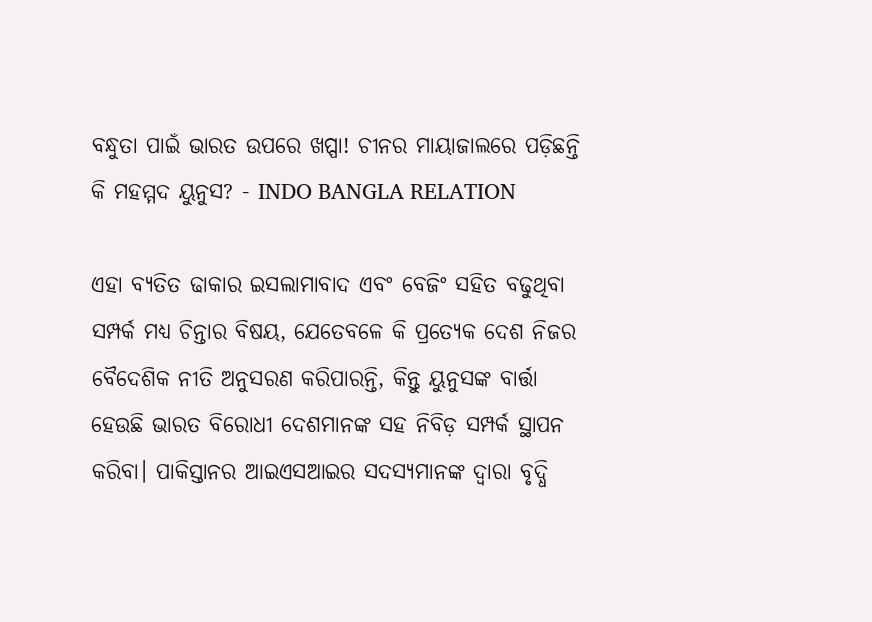ବନ୍ଧୁତା ପାଇଁ ଭାରତ ଉପରେ ଖପ୍ପା! ଚୀନର ମାୟାଜାଲରେ ପଡ଼ିଛନ୍ତି କି ମହମ୍ମଦ ୟୁନୁସ? - INDO BANGLA RELATION

ଏହା ବ୍ୟତିତ ଢାକାର ଇସଲାମାବାଦ ଏବଂ ବେଜିଂ ସହିତ ବଢୁଥିବା ସମ୍ପର୍କ ମଧ୍ୟ ଚିନ୍ତାର ବିଷୟ, ଯେତେବଳେ କି ପ୍ରତ୍ୟେକ ଦେଶ ନିଜର ବୈଦେଶିକ ନୀତି ଅନୁସରଣ କରିପାରନ୍ତି, କିନ୍ତୁ ୟୁନୁସଙ୍କ ବାର୍ତ୍ତା ହେଉଛି ଭାରତ ବିରୋଧୀ ଦେଶମାନଙ୍କ ସହ ନିବିଡ଼ ସମ୍ପର୍କ ସ୍ଥାପନ କରିବା। ପାକିସ୍ତାନର ଆଇଏସଆଇର ସଦସ୍ୟମାନଙ୍କ ଦ୍ୱାରା ବୃଦ୍ଧି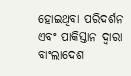ହୋଇଥିବା ପରିଦର୍ଶନ ଏବଂ ପାକିସ୍ତାନ ଦ୍ୱାରା ବାଂଲାଦେଶ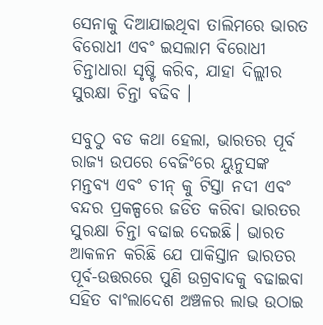ସେନାକୁ ଦିଆଯାଇଥିବା ତାଲିମରେ ଭାରତ ବିରୋଧୀ ଏବଂ ଇସଲାମ ବିରୋଧୀ ଚିନ୍ତାଧାରା ସୃଷ୍ଟି କରିବ, ଯାହା ଦିଲ୍ଲୀର ସୁରକ୍ଷା ଚିନ୍ତା ବଢିବ ।

ସବୁଠୁ ବଡ କଥା ହେଲା, ଭାରତର ପୂର୍ବ ରାଜ୍ୟ ଉପରେ ବେଜିଂରେ ୟୁନୁସଙ୍କ ମନ୍ତବ୍ୟ ଏବଂ ଚୀନ୍ କୁ ଟିସ୍ତା ନଦୀ ଏବଂ ବନ୍ଦର ପ୍ରକଳ୍ପରେ ଜଡିତ କରିବା ଭାରତର ସୁରକ୍ଷା ଚିନ୍ତା ବଢାଇ ଦେଇଛି। ଭାରତ ଆକଳନ କରିଛି ଯେ ପାକିସ୍ତାନ ଭାରତର ପୂର୍ବ-ଉତ୍ତରରେ ପୁଣି ଉଗ୍ରବାଦକୁ ବଢାଇବା ସହିତ ବାଂଲାଦେଶ ଅଞ୍ଚଳର ଲାଭ ଉଠାଇ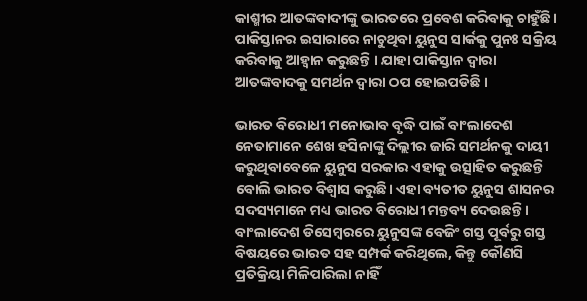କାଶ୍ମୀର ଆତଙ୍କବାଦୀଙ୍କୁ ଭାରତରେ ପ୍ରବେଶ କରିବାକୁ ଚାହୁଁଛି। ପାକିସ୍ତାନର ଇସାରାରେ ନାଚୁଥିବା ୟୁନୁସ ସାର୍କକୁ ପୁନଃ ସକ୍ରିୟ କରିବାକୁ ଆହ୍ବାନ କରୁଛନ୍ତି । ଯାହା ପାକିସ୍ତାନ ଦ୍ବାରା ଆତଙ୍କବାଦକୁ ସମର୍ଥନ ଦ୍ବାରା ଠପ ହୋଇପଡିଛି ।

ଭାରତ ବିରୋଧୀ ମନୋଭାବ ବୃଦ୍ଧି ପାଇଁ ବାଂଲାଦେଶ ନେତାମାନେ ଶେଖ ହସିନାଙ୍କୁ ଦିଲ୍ଲୀର ଜାରି ସମର୍ଥନକୁ ଦାୟୀ କରୁଥିବାବେଳେ ୟୁନୁସ ସରକାର ଏହାକୁ ଉତ୍ସାହିତ କରୁଛନ୍ତି ବୋଲି ଭାରତ ବିଶ୍ୱାସ କରୁଛି। ଏହା ବ୍ୟତୀତ ୟୁନୁସ ଶାସନର ସଦସ୍ୟମାନେ ମଧ୍ୟ ଭାରତ ବିରୋଧୀ ମନ୍ତବ୍ୟ ଦେଉଛନ୍ତି। ବାଂଲାଦେଶ ଡିସେମ୍ବରରେ ୟୁନୁସଙ୍କ ବେଜିଂ ଗସ୍ତ ପୂର୍ବରୁ ଗସ୍ତ ବିଷୟରେ ଭାରତ ସହ ସମ୍ପର୍କ କରିଥିଲେ, କିନ୍ତୁ କୌଣସି ପ୍ରତିକ୍ରିୟା ମିଳିପାରିଲା ନାହିଁ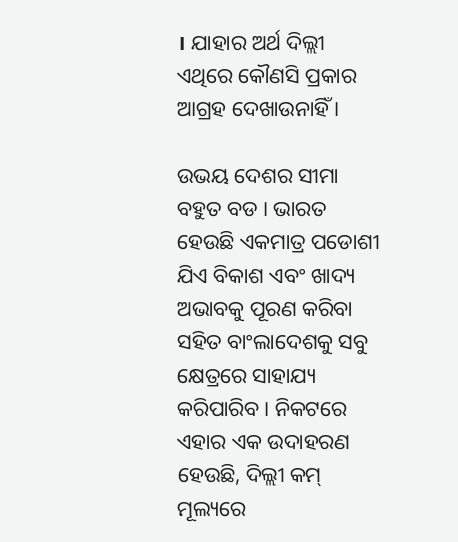। ଯାହାର ଅର୍ଥ ଦିଲ୍ଲୀ ଏଥିରେ କୌଣସି ପ୍ରକାର ଆଗ୍ରହ ଦେଖାଉନାହିଁ ।

ଉଭୟ ଦେଶର ସୀମା ବହୁତ ବଡ । ଭାରତ ହେଉଛି ଏକମାତ୍ର ପଡୋଶୀ ଯିଏ ବିକାଶ ଏବଂ ଖାଦ୍ୟ ଅଭାବକୁ ପୂରଣ କରିବା ସହିତ ବାଂଲାଦେଶକୁ ସବୁ କ୍ଷେତ୍ରରେ ସାହାଯ୍ୟ କରିପାରିବ। ନିକଟରେ ଏହାର ଏକ ଉଦାହରଣ ହେଉଛି, ଦିଲ୍ଲୀ କମ୍ ମୂଲ୍ୟରେ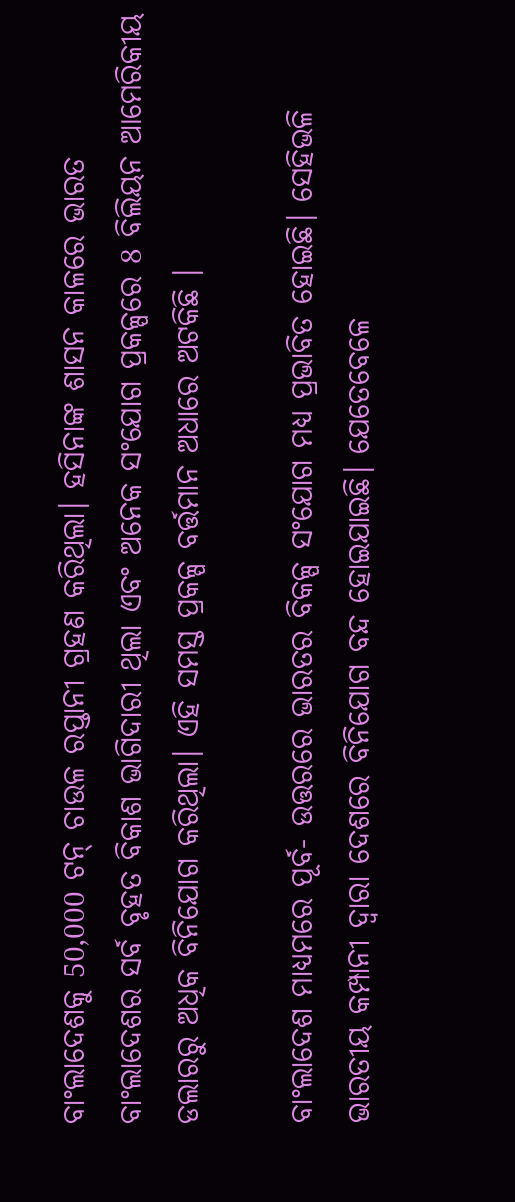ବାଂଲାଦେଶକୁ 50,000 ଟନ୍ ଚାଉଳ ରପ୍ତାନୀ ଗ୍ରହଣ କରିଥିଲା। ହସିନାଙ୍କ ଶାସନ କାଳରେ ଭାରତ ବାଂଲାଦେଶର ସର୍ବ ବୃହତ ବିକାଶ ଭାଗିଦାରୀ ଥିଲା ଏବଂ ଅନେକ ସଂଯୋଗ ପ୍ରକଳ୍ପରେ 8 ବିଲିୟନ ଆମେରିକୀୟ ଡଲାରରୁ ଅଧିକ ବିନିଯୋଗ କରିଥିଲା। ଏହି ସମସ୍ତ ପ୍ରକଳ୍ପ ବର୍ତ୍ତମାନ ଅଧାରେ ଅଟକିଛି ।

ବାଂଲାଦେଶ ମାଧ୍ୟମରେ ପୂର୍ବ- ଉତ୍ତରରେ ଭାରତର ବିକଳ୍ପ ସଂଯୋଗ ମଧ୍ୟ ପ୍ରଭାବିତ ହୋଇଛି। ସେହିଭଳି ଭାରତୀୟ କମ୍ପାନୀ ଦ୍ୱାରା ଦେଶରେ ବିନିଯୋଗ ବନ୍ଦ ହୋଇଯାଇଛି। ଯେତେବେଳେ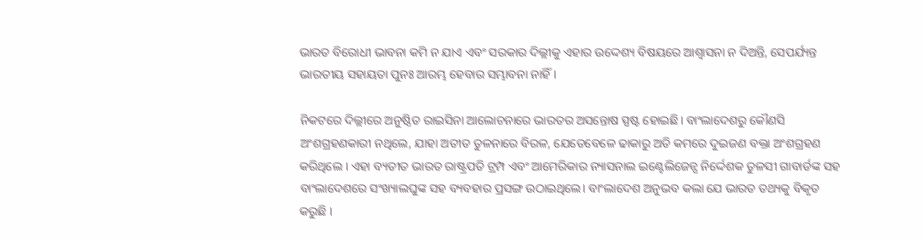ଭାରତ ବିରୋଧୀ ଭାବନା କମି ନ ଯାଏ ଏବଂ ସରକାର ଦିଲ୍ଲୀକୁ ଏହାର ଉଦ୍ଦେଶ୍ୟ ବିଷୟରେ ଆଶ୍ୱାସନା ନ ଦିଅନ୍ତି, ସେପର୍ଯ୍ୟନ୍ତ ଭାରତୀୟ ସହାୟତା ପୁନଃ ଆରମ୍ଭ ହେବାର ସମ୍ଭାବନା ନାହିଁ।

ନିକଟରେ ଦିଲ୍ଲୀରେ ଅନୁଷ୍ଠିତ ରାଇସିନା ଆଲୋଚନାରେ ଭାରତର ଅସନ୍ତୋଷ ସ୍ପଷ୍ଟ ହୋଇଛି। ବାଂଲାଦେଶରୁ କୌଣସି ଅଂଶଗ୍ରହଣକାରୀ ନଥିଲେ, ଯାହା ଅତୀତ ତୁଳନାରେ ବିରଳ, ଯେତେବେଳେ ଢାକାରୁ ଅତି କମରେ ଦୁଇଜଣ ବକ୍ତା ଅଂଶଗ୍ରହଣ କରିଥିଲେ । ଏହା ବ୍ୟତୀତ ଭାରତ ରାଷ୍ଟ୍ରପତି ଟ୍ରମ୍ପ ଏବଂ ଆମେରିକାର ନ୍ୟାସନାଲ ଇଣ୍ଟେଲିଜେନ୍ସ ନିର୍ଦ୍ଦେଶକ ତୁଳସୀ ଗାବାର୍ଡଙ୍କ ସହ ବାଂଲାଦେଶରେ ସଂଖ୍ୟାଲଘୁଙ୍କ ସହ ବ୍ୟବହାର ପ୍ରସଙ୍ଗ ଉଠାଇଥିଲେ। ବାଂଲାଦେଶ ଅନୁଭବ କଲା ଯେ ଭାରତ ତଥ୍ୟକୁ ବିକୃତ କରୁଛି ।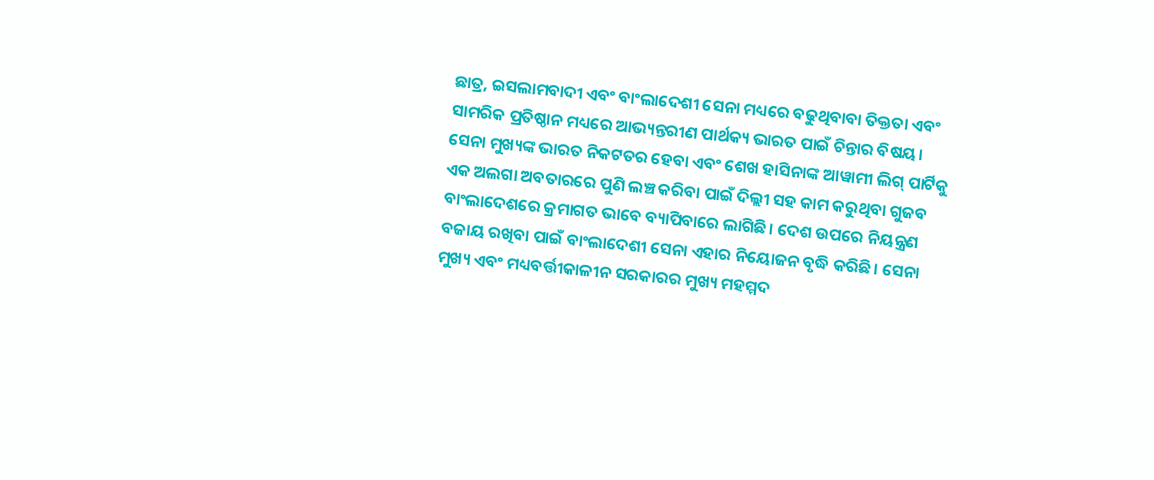ଛାତ୍ର, ଇସଲାମବାଦୀ ଏବଂ ବାଂଲାଦେଶୀ ସେନା ମଧ୍ୟରେ ବଢୁଥିବାବା ତିକ୍ତତା ଏବଂ ସାମରିକ ପ୍ରତିଷ୍ଠାନ ମଧ୍ୟରେ ଆଭ୍ୟନ୍ତରୀଣ ପାର୍ଥକ୍ୟ ଭାରତ ପାଇଁ ଚିନ୍ତାର ବିଷୟ। ସେନା ମୁଖ୍ୟଙ୍କ ଭାରତ ନିକଟତର ହେବା ଏବଂ ଶେଖ ହାସିନାଙ୍କ ଆୱାମୀ ଲିଗ୍ ପାର୍ଟିକୁ ଏକ ଅଲଗା ଅବତାରରେ ପୁଣି ଲଞ୍ଚ କରିବା ପାଇଁ ଦିଲ୍ଲୀ ସହ କାମ କରୁଥିବା ଗୁଜବ ବାଂଲାଦେଶରେ କ୍ରମାଗତ ଭାବେ ବ୍ୟାପିବାରେ ଲାଗିଛି। ଦେଶ ଉପରେ ନିୟନ୍ତ୍ରଣ ବଜାୟ ରଖିବା ପାଇଁ ବାଂଲାଦେଶୀ ସେନା ଏହାର ନିୟୋଜନ ବୃଦ୍ଧି କରିଛି। ସେନା ମୁଖ୍ୟ ଏବଂ ମଧ୍ୟବର୍ତ୍ତୀକାଳୀନ ସରକାରର ମୁଖ୍ୟ ମହମ୍ମଦ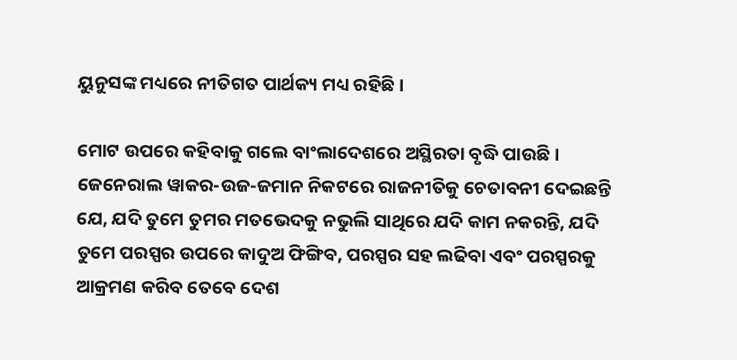ୟୁନୁସଙ୍କ ମଧ୍ୟରେ ନୀତିଗତ ପାର୍ଥକ୍ୟ ମଧ୍ୟ ରହିଛି।

ମୋଟ ଉପରେ କହିବାକୁ ଗଲେ ବାଂଲାଦେଶରେ ଅସ୍ଥିରତା ବୃଦ୍ଧି ପାଉଛି। ଜେନେରାଲ ୱାକର-ଉଜ-ଜମାନ ନିକଟରେ ରାଜନୀତିକୁ ଚେତାବନୀ ଦେଇଛନ୍ତି ଯେ, ଯଦି ତୁମେ ତୁମର ମତଭେଦକୁ ନଭୁଲି ସାଥିରେ ଯଦି କାମ ନକରନ୍ତି, ଯଦି ତୁମେ ପରସ୍ପର ଉପରେ କାଦୁଅ ଫିଙ୍ଗିବ, ପରସ୍ପର ସହ ଲଢିବା ଏବଂ ପରସ୍ପରକୁ ଆକ୍ରମଣ କରିବ ତେବେ ଦେଶ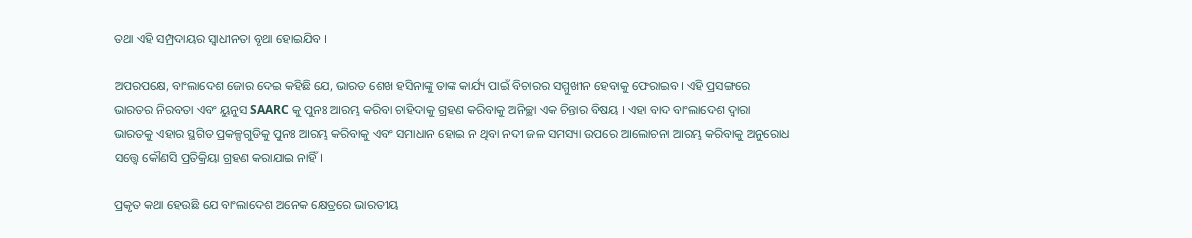ତଥା ଏହି ସମ୍ପ୍ରଦାୟର ସ୍ୱାଧୀନତା ବୃଥା ହୋଇଯିବ ।

ଅପରପକ୍ଷେ, ବାଂଲାଦେଶ ଜୋର ଦେଇ କହିଛି ଯେ, ଭାରତ ଶେଖ ହସିନାଙ୍କୁ ତାଙ୍କ କାର୍ଯ୍ୟ ପାଇଁ ବିଚାରର ସମ୍ମୁଖୀନ ହେବାକୁ ଫେରାଇବ। ଏହି ପ୍ରସଙ୍ଗରେ ଭାରତର ନିରବତା ଏବଂ ୟୁନୁସ SAARC କୁ ପୁନଃ ଆରମ୍ଭ କରିବା ଚାହିଦାକୁ ଗ୍ରହଣ କରିବାକୁ ଅନିଚ୍ଛା ଏକ ଚିନ୍ତାର ବିଷୟ । ଏହା ବାଦ ବାଂଲାଦେଶ ଦ୍ବାରା ଭାରତକୁ ଏହାର ସ୍ଥଗିତ ପ୍ରକଳ୍ପଗୁଡିକୁ ପୁନଃ ଆରମ୍ଭ କରିବାକୁ ଏବଂ ସମାଧାନ ହୋଇ ନ ଥିବା ନଦୀ ଜଳ ସମସ୍ୟା ଉପରେ ଆଲୋଚନା ଆରମ୍ଭ କରିବାକୁ ଅନୁରୋଧ ସତ୍ତ୍ବେ କୌଣସି ପ୍ରତିକ୍ରିୟା ଗ୍ରହଣ କରାଯାଇ ନାହିଁ।

ପ୍ରକୃତ କଥା ହେଉଛି ଯେ ବାଂଲାଦେଶ ଅନେକ କ୍ଷେତ୍ରରେ ଭାରତୀୟ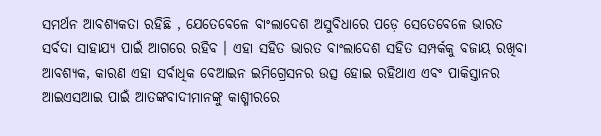ସମର୍ଥନ ଆବଶ୍ୟକତା ରହିଛି , ଯେତେବେଳେ ବାଂଲାଦେଶ ଅସୁବିଧାରେ ପଡ଼େ ସେତେବେଳେ ଭାରତ ସର୍ବଦା ସାହାଯ୍ୟ ପାଇଁ ଆଗରେ ରହିବ । ଏହା ସହିତ ଭାରତ ବାଂଲାଦେଶ ସହିତ ସମ୍ପର୍କକୁ ବଜାୟ ରଖିବା ଆବଶ୍ୟକ, କାରଣ ଏହା ସର୍ବାଧିକ ବେଆଇନ ଇମିଗ୍ରେସନର ଉତ୍ସ ହୋଇ ରହିଥାଏ ଏବଂ ପାକିସ୍ତାନର ଆଇଏସଆଇ ପାଇଁ ଆତଙ୍କବାଦୀମାନଙ୍କୁ କାଶ୍ମୀରରେ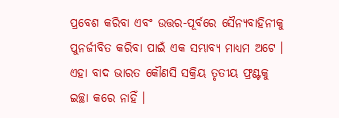ପ୍ରବେଶ କରିବା ଏବଂ ଉତ୍ତର-ପୂର୍ବରେ ସୈନ୍ୟବାହିନୀକୁ ପୁନର୍ଜୀବିତ କରିବା ପାଇଁ ଏକ ସମ୍ଭାବ୍ୟ ମାଧ୍ୟମ ଅଟେ । ଏହା ବାଦ ଭାରତ କୌଣସି ସକ୍ରିୟ ତୃତୀୟ ଫ୍ରଣ୍ଟକୁ ଇଚ୍ଛା କରେ ନାହିଁ ।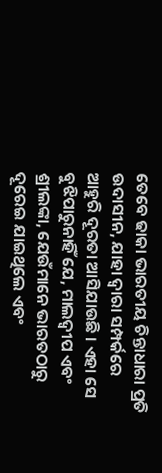ତେବେ ଢାକା ଭାରତୀୟ ଚିନ୍ତାଧାରା ପ୍ରତି ଉଦାସୀନ, ଯାହା ଦ୍ବାରା ସମ୍ପର୍କରେ ଆହୁରି ଦୂରତା ଆସିଯାଉଛି । ଏହା ସେ ବୁଝିପାରୁନାହିଁ ଯେ, ମାଲଦ୍ୱୀପ ଏବଂ ଶ୍ରୀଲଙ୍କା, ଯେଉଁମାନେ ଭାରତଠାରୁ ଦୂରେଇ ଯାଇଥିଲେ ଏବଂ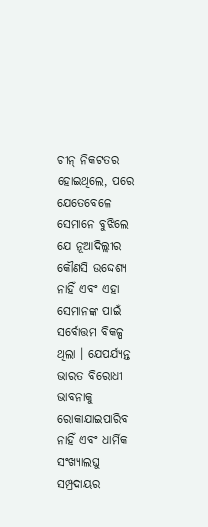ଚୀନ୍ ନିକଟତର ହୋଇଥିଲେ, ପରେ ଯେତେବେଳେ ସେମାନେ ବୁଝିଲେ ଯେ ନୂଆଦିଲ୍ଲୀର କୌଣସି ଉଦ୍ଦେଶ୍ୟ ନାହିଁ ଏବଂ ଏହା ସେମାନଙ୍କ ପାଇଁ ସର୍ବୋତ୍ତମ ବିକଳ୍ପ ଥିଲା । ଯେପର୍ଯ୍ୟନ୍ତ ଭାରତ ବିରୋଧୀ ଭାବନାକୁ ରୋକାଯାଇପାରିବ ନାହିଁ ଏବଂ ଧାର୍ମିକ ସଂଖ୍ୟାଲଘୁ ସମ୍ପ୍ରଦାୟର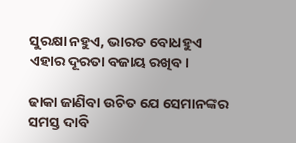ସୁରକ୍ଷା ନହୁଏ, ଭାରତ ବୋଧହୁଏ ଏହାର ଦୂରତା ବଜାୟ ରଖିବ।

ଢାକା ଜାଣିବା ଉଚିତ ଯେ ସେମାନଙ୍କର ସମସ୍ତ ଦାବି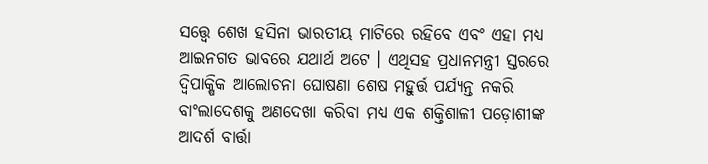ସତ୍ତ୍ବେ ଶେଖ ହସିନା ଭାରତୀୟ ମାଟିରେ ରହିବେ ଏବଂ ଏହା ମଧ୍ୟ ଆଇନଗତ ଭାବରେ ଯଥାର୍ଥ ଅଟେ । ଏଥିସହ ପ୍ରଧାନମନ୍ତ୍ରୀ ସ୍ତରରେ ଦ୍ୱିପାକ୍ଷିକ ଆଲୋଚନା ଘୋଷଣା ଶେଷ ମହୁର୍ତ୍ତ ପର୍ଯ୍ୟନ୍ତ ନକରି ବାଂଲାଦେଶକୁ ଅଣଦେଖା କରିବା ମଧ୍ୟ ଏକ ଶକ୍ତିଶାଳୀ ପଡ଼ୋଶୀଙ୍କ ଆଦର୍ଶ ବାର୍ତ୍ତା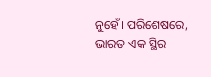ନୁହେଁ। ପରିଶେଷରେ, ଭାରତ ଏକ ସ୍ଥିର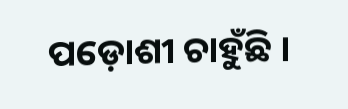ପଡ଼ୋଶୀ ଚାହୁଁଛି ।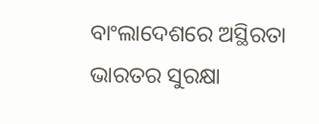ବାଂଲାଦେଶରେ ଅସ୍ଥିରତା ଭାରତର ସୁରକ୍ଷା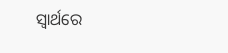ସ୍ୱାର୍ଥରେ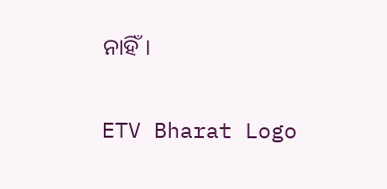ନାହିଁ।

ETV Bharat Logo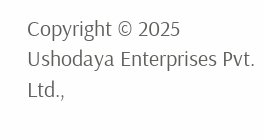Copyright © 2025 Ushodaya Enterprises Pvt. Ltd.,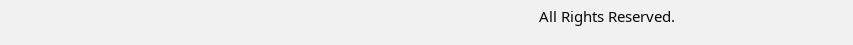All Rights Reserved.